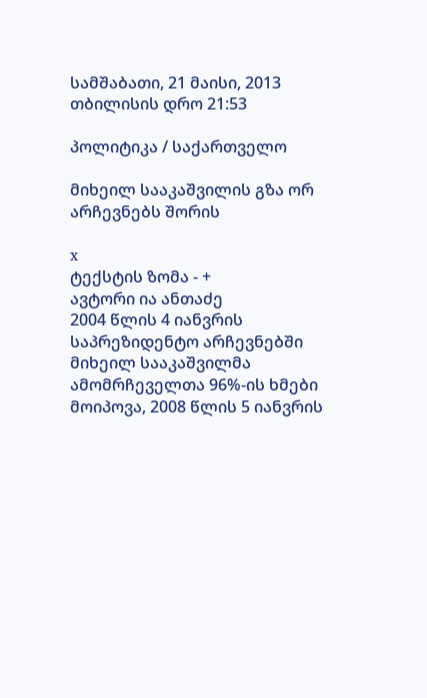სამშაბათი, 21 მაისი, 2013 თბილისის დრო 21:53

პოლიტიკა / საქართველო

მიხეილ სააკაშვილის გზა ორ არჩევნებს შორის

x
ტექსტის ზომა - +
ავტორი ია ანთაძე
2004 წლის 4 იანვრის საპრეზიდენტო არჩევნებში მიხეილ სააკაშვილმა ამომრჩეველთა 96%-ის ხმები მოიპოვა, 2008 წლის 5 იანვრის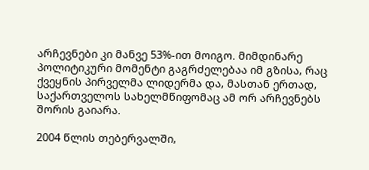არჩევნები კი მანვე 53%-ით მოიგო. მიმდინარე პოლიტიკური მომენტი გაგრძელებაა იმ გზისა, რაც ქვეყნის პირველმა ლიდერმა და, მასთან ერთად, საქართველოს სახელმწიფომაც ამ ორ არჩევნებს შორის გაიარა.

2004 წლის თებერვალში,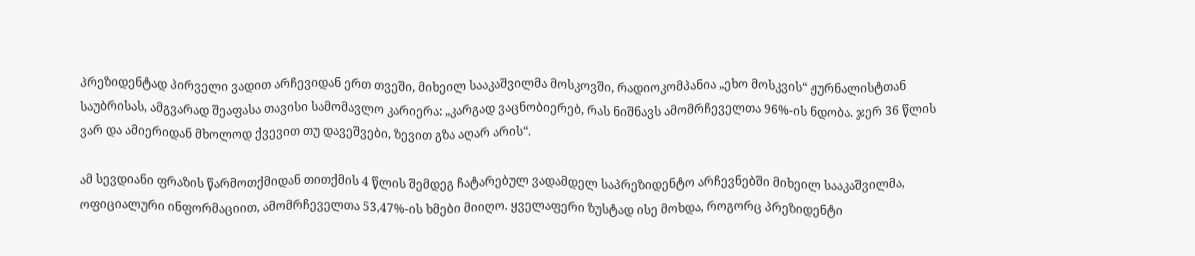პრეზიდენტად პირველი ვადით არჩევიდან ერთ თვეში, მიხეილ სააკაშვილმა მოსკოვში, რადიოკომპანია „ეხო მოსკვის“ ჟურნალისტთან საუბრისას, ამგვარად შეაფასა თავისი სამომავლო კარიერა: „კარგად ვაცნობიერებ, რას ნიშნავს ამომრჩეველთა 96%-ის ნდობა. ჯერ 36 წლის ვარ და ამიერიდან მხოლოდ ქვევით თუ დავეშვები, ზევით გზა აღარ არის“.

ამ სევდიანი ფრაზის წარმოთქმიდან თითქმის 4 წლის შემდეგ ჩატარებულ ვადამდელ საპრეზიდენტო არჩევნებში მიხეილ სააკაშვილმა, ოფიციალური ინფორმაციით, ამომრჩეველთა 53,47%-ის ხმები მიიღო. ყველაფერი ზუსტად ისე მოხდა, როგორც პრეზიდენტი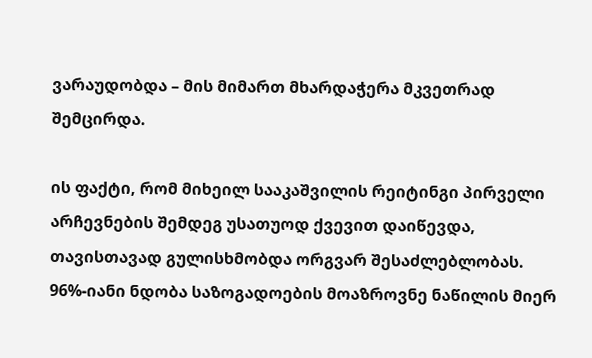ვარაუდობდა – მის მიმართ მხარდაჭერა მკვეთრად შემცირდა.

ის ფაქტი, რომ მიხეილ სააკაშვილის რეიტინგი პირველი არჩევნების შემდეგ უსათუოდ ქვევით დაიწევდა, თავისთავად გულისხმობდა ორგვარ შესაძლებლობას. 96%-იანი ნდობა საზოგადოების მოაზროვნე ნაწილის მიერ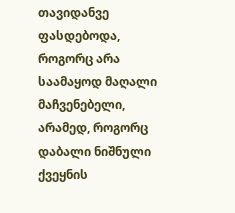თავიდანვე ფასდებოდა, როგორც არა საამაყოდ მაღალი მაჩვენებელი, არამედ, როგორც დაბალი ნიშნული ქვეყნის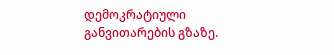დემოკრატიული განვითარების გზაზე.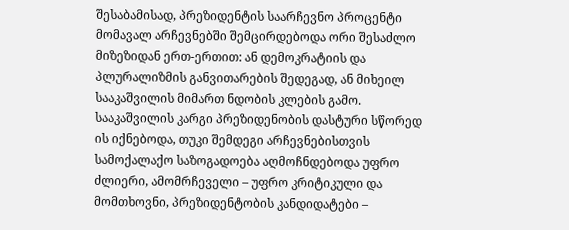შესაბამისად, პრეზიდენტის საარჩევნო პროცენტი მომავალ არჩევნებში შემცირდებოდა ორი შესაძლო მიზეზიდან ერთ-ერთით: ან დემოკრატიის და პლურალიზმის განვითარების შედეგად, ან მიხეილ სააკაშვილის მიმართ ნდობის კლების გამო. სააკაშვილის კარგი პრეზიდენობის დასტური სწორედ ის იქნებოდა, თუკი შემდეგი არჩევნებისთვის სამოქალაქო საზოგადოება აღმოჩნდებოდა უფრო ძლიერი, ამომრჩეველი – უფრო კრიტიკული და მომთხოვნი, პრეზიდენტობის კანდიდატები –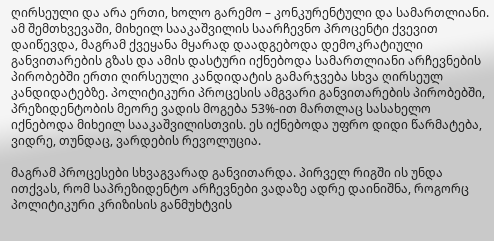ღირსეული და არა ერთი, ხოლო გარემო – კონკურენტული და სამართლიანი. ამ შემთხვევაში, მიხეილ სააკაშვილის საარჩევნო პროცენტი ქვევით დაიწევდა, მაგრამ ქვეყანა მყარად დაადგებოდა დემოკრატიული განვითარების გზას და ამის დასტური იქნებოდა სამართლიანი არჩევნების პირობებში ერთი ღირსეული კანდიდატის გამარჯვება სხვა ღირსეულ კანდიდატებზე. პოლიტიკური პროცესის ამგვარი განვითარების პირობებში, პრეზიდენტობის მეორე ვადის მოგება 53%-ით მართლაც სასახელო იქნებოდა მიხეილ სააკაშვილისთვის. ეს იქნებოდა უფრო დიდი წარმატება, ვიდრე, თუნდაც, ვარდების რევოლუცია.

მაგრამ პროცესები სხვაგვარად განვითარდა. პირველ რიგში ის უნდა ითქვას, რომ საპრეზიდენტო არჩევნები ვადაზე ადრე დაინიშნა, როგორც პოლიტიკური კრიზისის განმუხტვის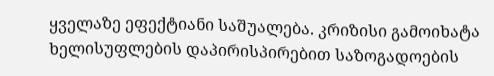ყველაზე ეფექტიანი საშუალება. კრიზისი გამოიხატა ხელისუფლების დაპირისპირებით საზოგადოების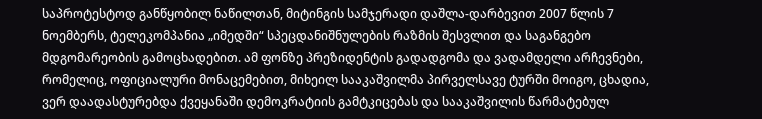საპროტესტოდ განწყობილ ნაწილთან, მიტინგის სამჯერადი დაშლა-დარბევით 2007 წლის 7 ნოემბერს, ტელეკომპანია „იმედში“ სპეცდანიშნულების რაზმის შესვლით და საგანგებო მდგომარეობის გამოცხადებით. ამ ფონზე პრეზიდენტის გადადგომა და ვადამდელი არჩევნები, რომელიც, ოფიციალური მონაცემებით, მიხეილ სააკაშვილმა პირველსავე ტურში მოიგო, ცხადია, ვერ დაადასტურებდა ქვეყანაში დემოკრატიის გამტკიცებას და სააკაშვილის წარმატებულ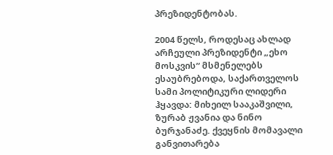პრეზიდენტობას.

2004 წელს, როდესაც ახლად არჩეული პრეზიდენტი „ეხო მოსკვის“ მსმენელებს ესაუბრებოდა, საქართველოს სამი პოლიტიკური ლიდერი ჰყავდა: მიხეილ სააკაშვილი, ზურაბ ჟვანია და ნინო ბურჯანაძე. ქვეყნის მომავალი განვითარება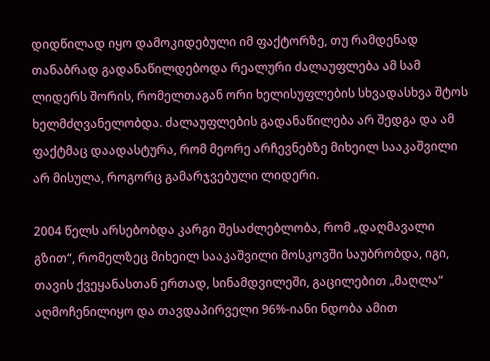დიდწილად იყო დამოკიდებული იმ ფაქტორზე, თუ რამდენად თანაბრად გადანაწილდებოდა რეალური ძალაუფლება ამ სამ ლიდერს შორის, რომელთაგან ორი ხელისუფლების სხვადასხვა შტოს ხელმძღვანელობდა. ძალაუფლების გადანაწილება არ შედგა და ამ ფაქტმაც დაადასტურა, რომ მეორე არჩევნებზე მიხეილ სააკაშვილი არ მისულა, როგორც გამარჯვებული ლიდერი.

2004 წელს არსებობდა კარგი შესაძლებლობა, რომ „დაღმავალი გზით“, რომელზეც მიხეილ სააკაშვილი მოსკოვში საუბრობდა, იგი, თავის ქვეყანასთან ერთად, სინამდვილეში, გაცილებით „მაღლა“ აღმოჩენილიყო და თავდაპირველი 96%-იანი ნდობა ამით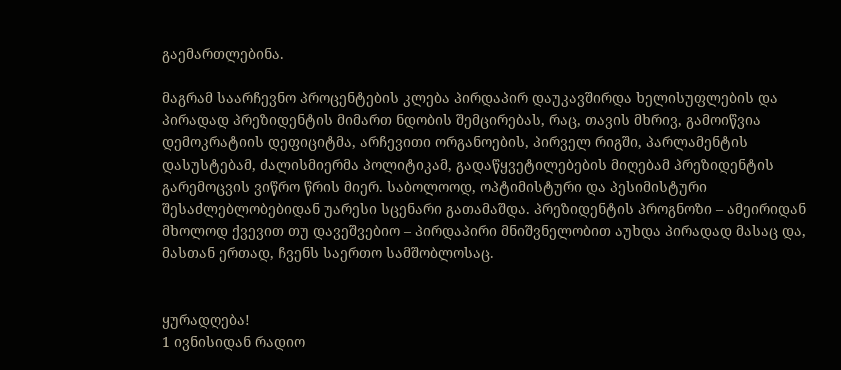გაემართლებინა.

მაგრამ საარჩევნო პროცენტების კლება პირდაპირ დაუკავშირდა ხელისუფლების და პირადად პრეზიდენტის მიმართ ნდობის შემცირებას, რაც, თავის მხრივ, გამოიწვია დემოკრატიის დეფიციტმა, არჩევითი ორგანოების, პირველ რიგში, პარლამენტის დასუსტებამ, ძალისმიერმა პოლიტიკამ, გადაწყვეტილებების მიღებამ პრეზიდენტის გარემოცვის ვიწრო წრის მიერ. საბოლოოდ, ოპტიმისტური და პესიმისტური შესაძლებლობებიდან უარესი სცენარი გათამაშდა. პრეზიდენტის პროგნოზი – ამეირიდან მხოლოდ ქვევით თუ დავეშვებიო – პირდაპირი მნიშვნელობით აუხდა პირადად მასაც და, მასთან ერთად, ჩვენს საერთო სამშობლოსაც.


ყურადღება!
1 ივნისიდან რადიო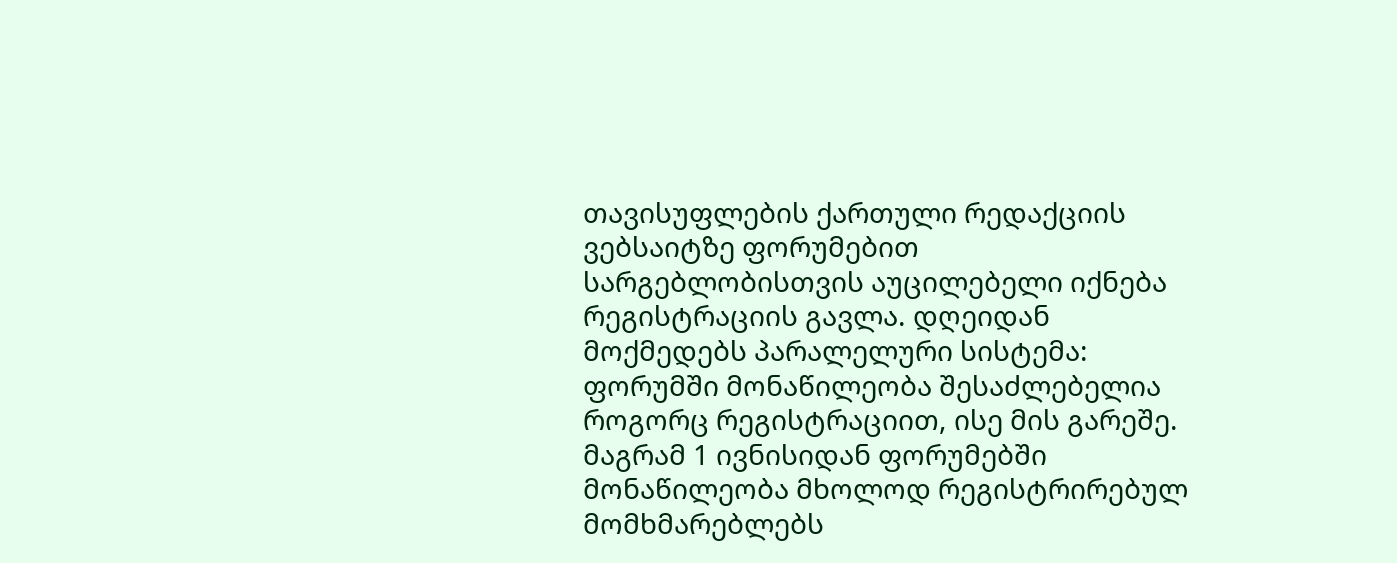თავისუფლების ქართული რედაქციის ვებსაიტზე ფორუმებით სარგებლობისთვის აუცილებელი იქნება რეგისტრაციის გავლა. დღეიდან მოქმედებს პარალელური სისტემა: ფორუმში მონაწილეობა შესაძლებელია როგორც რეგისტრაციით, ისე მის გარეშე. მაგრამ 1 ივნისიდან ფორუმებში მონაწილეობა მხოლოდ რეგისტრირებულ მომხმარებლებს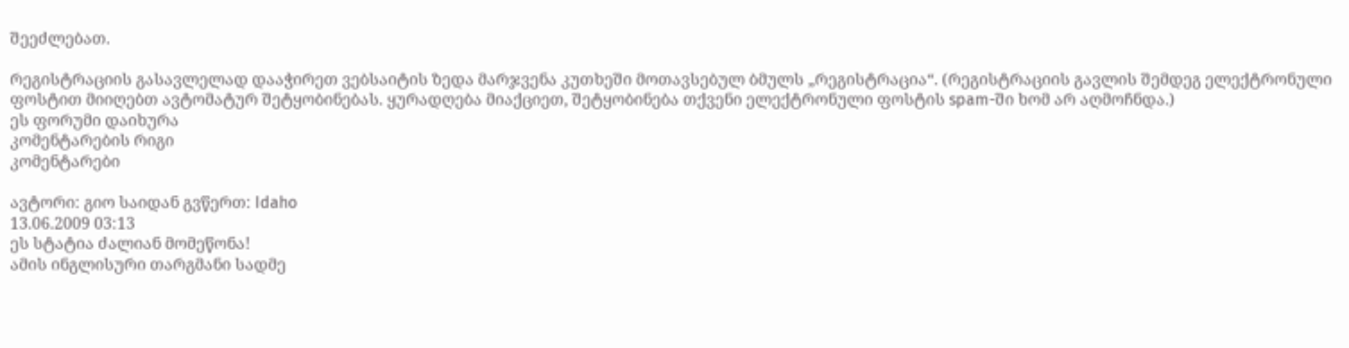შეეძლებათ.

რეგისტრაციის გასავლელად დააჭირეთ ვებსაიტის ზედა მარჯვენა კუთხეში მოთავსებულ ბმულს „რეგისტრაცია“. (რეგისტრაციის გავლის შემდეგ ელექტრონული ფოსტით მიიღებთ ავტომატურ შეტყობინებას. ყურადღება მიაქციეთ, შეტყობინება თქვენი ელექტრონული ფოსტის spam-ში ხომ არ აღმოჩნდა.)
ეს ფორუმი დაიხურა
კომენტარების რიგი
კომენტარები

ავტორი: გიო საიდან გვწერთ: Idaho
13.06.2009 03:13
ეს სტატია ძალიან მომეწონა!
ამის ინგლისური თარგმანი სადმე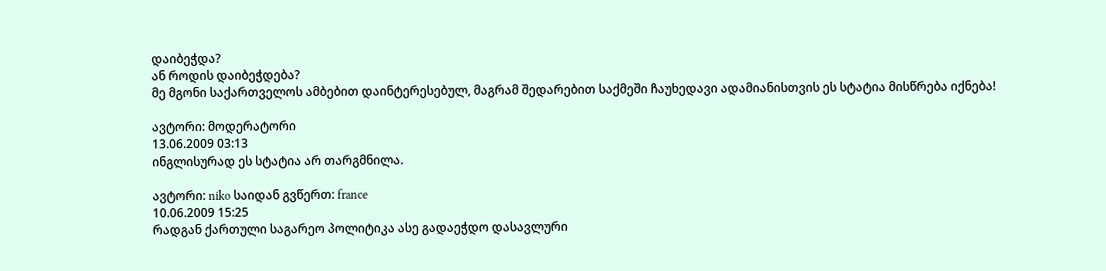დაიბეჭდა?
ან როდის დაიბეჭდება?
მე მგონი საქართველოს ამბებით დაინტერესებულ, მაგრამ შედარებით საქმეში ჩაუხედავი ადამიანისთვის ეს სტატია მისწრება იქნება!

ავტორი: მოდერატორი
13.06.2009 03:13
ინგლისურად ეს სტატია არ თარგმნილა.

ავტორი: niko საიდან გვწერთ: france
10.06.2009 15:25
რადგან ქართული საგარეო პოლიტიკა ასე გადაეჭდო დასავლური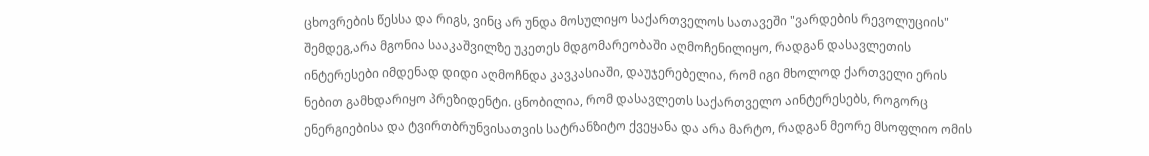ცხოვრების წესსა და რიგს, ვინც არ უნდა მოსულიყო საქართველოს სათავეში "ვარდების რევოლუციის" შემდეგ,არა მგონია სააკაშვილზე უკეთეს მდგომარეობაში აღმოჩენილიყო, რადგან დასავლეთის ინტერესები იმდენად დიდი აღმოჩნდა კავკასიაში, დაუჯერებელია, რომ იგი მხოლოდ ქართველი ერის ნებით გამხდარიყო პრეზიდენტი. ცნობილია, რომ დასავლეთს საქართველო აინტერესებს, როგორც ენერგიებისა და ტვირთბრუნვისათვის სატრანზიტო ქვეყანა და არა მარტო, რადგან მეორე მსოფლიო ომის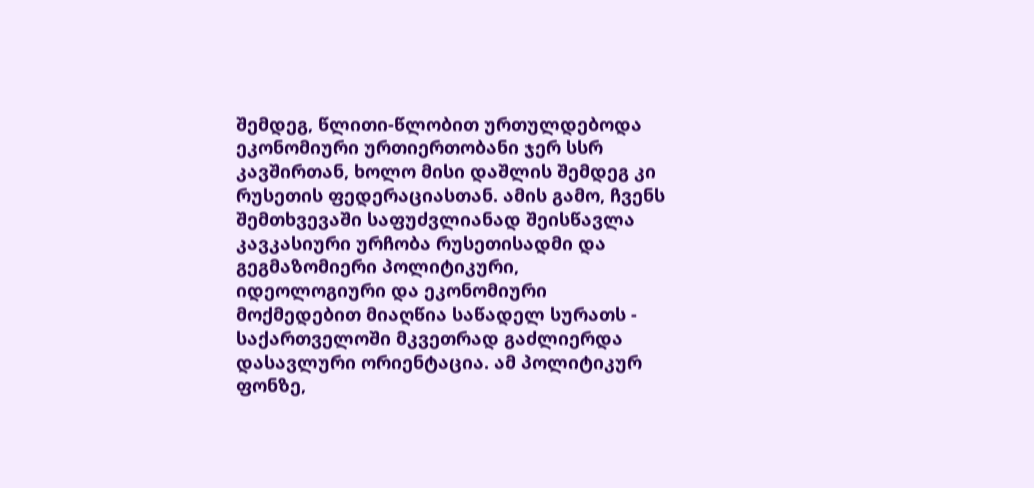შემდეგ, წლითი-წლობით ურთულდებოდა ეკონომიური ურთიერთობანი ჯერ სსრ კავშირთან, ხოლო მისი დაშლის შემდეგ კი რუსეთის ფედერაციასთან. ამის გამო, ჩვენს შემთხვევაში საფუძვლიანად შეისწავლა კავკასიური ურჩობა რუსეთისადმი და გეგმაზომიერი პოლიტიკური, იდეოლოგიური და ეკონომიური მოქმედებით მიაღწია საწადელ სურათს - საქართველოში მკვეთრად გაძლიერდა დასავლური ორიენტაცია. ამ პოლიტიკურ ფონზე,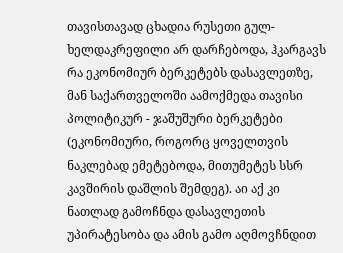თავისთავად ცხადია რუსეთი გულ-ხელდაკრეფილი არ დარჩებოდა, ჰკარგავს რა ეკონომიურ ბერკეტებს დასავლეთზე, მან საქართველოში აამოქმედა თავისი პოლიტიკურ - ჯაშუშური ბერკეტები (ეკონომიური, როგორც ყოველთვის ნაკლებად ემეტებოდა, მითუმეტეს სსრ კავშირის დაშლის შემდეგ). აი აქ კი ნათლად გამოჩნდა დასავლეთის უპირატესობა და ამის გამო აღმოვჩნდით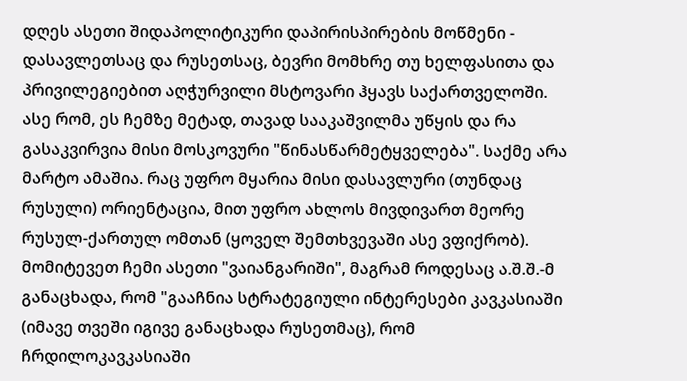დღეს ასეთი შიდაპოლიტიკური დაპირისპირების მოწმენი - დასავლეთსაც და რუსეთსაც, ბევრი მომხრე თუ ხელფასითა და პრივილეგიებით აღჭურვილი მსტოვარი ჰყავს საქართველოში. ასე რომ, ეს ჩემზე მეტად, თავად სააკაშვილმა უწყის და რა გასაკვირვია მისი მოსკოვური "წინასწარმეტყველება". საქმე არა მარტო ამაშია. რაც უფრო მყარია მისი დასავლური (თუნდაც რუსული) ორიენტაცია, მით უფრო ახლოს მივდივართ მეორე რუსულ-ქართულ ომთან (ყოველ შემთხვევაში ასე ვფიქრობ). მომიტევეთ ჩემი ასეთი "ვაიანგარიში", მაგრამ როდესაც ა.შ.შ.-მ განაცხადა, რომ "გააჩნია სტრატეგიული ინტერესები კავკასიაში (იმავე თვეში იგივე განაცხადა რუსეთმაც), რომ ჩრდილოკავკასიაში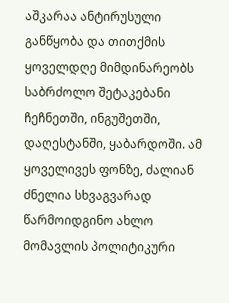აშკარაა ანტირუსული განწყობა და თითქმის ყოველდღე მიმდინარეობს საბრძოლო შეტაკებანი ჩეჩნეთში, ინგუშეთში, დაღესტანში, ყაბარდოში. ამ ყოველივეს ფონზე, ძალიან ძნელია სხვაგვარად წარმოიდგინო ახლო მომავლის პოლიტიკური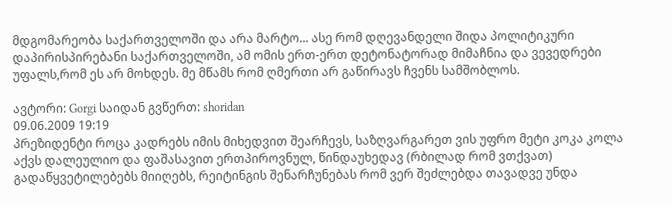მდგომარეობა საქართველოში და არა მარტო... ასე რომ დღევანდელი შიდა პოლიტიკური დაპირისპირებანი საქართველოში, ამ ომის ერთ-ერთ დეტონატორად მიმაჩნია და ვევედრები უფალს,რომ ეს არ მოხდეს. მე მწამს რომ ღმერთი არ გაწირავს ჩვენს სამშობლოს.

ავტორი: Gorgi საიდან გვწერთ: shoridan
09.06.2009 19:19
პრეზიდენტი როცა კადრებს იმის მიხედვით შეარჩევს, საზღვარგარეთ ვის უფრო მეტი კოკა კოლა აქვს დალეულიო და ფაშასავით ერთპიროვნულ, წინდაუხედავ (რბილად რომ ვთქვათ) გადაწყვეტილებებს მიიღებს, რეიტინგის შენარჩუნებას რომ ვერ შეძლებდა თავადვე უნდა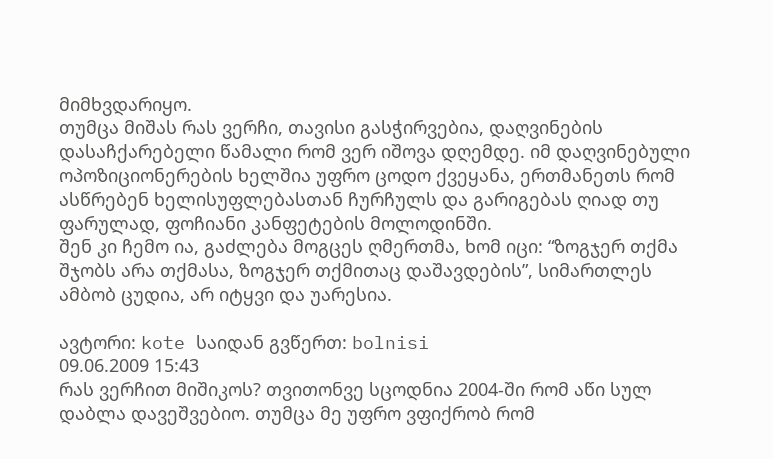მიმხვდარიყო.
თუმცა მიშას რას ვერჩი, თავისი გასჭირვებია, დაღვინების დასაჩქარებელი წამალი რომ ვერ იშოვა დღემდე. იმ დაღვინებული ოპოზიციონერების ხელშია უფრო ცოდო ქვეყანა, ერთმანეთს რომ ასწრებენ ხელისუფლებასთან ჩურჩულს და გარიგებას ღიად თუ ფარულად, ფოჩიანი კანფეტების მოლოდინში.
შენ კი ჩემო ია, გაძლება მოგცეს ღმერთმა, ხომ იცი: “ზოგჯერ თქმა შჯობს არა თქმასა, ზოგჯერ თქმითაც დაშავდების”, სიმართლეს ამბობ ცუდია, არ იტყვი და უარესია.

ავტორი: kote საიდან გვწერთ: bolnisi
09.06.2009 15:43
რას ვერჩით მიშიკოს? თვითონვე სცოდნია 2004-ში რომ აწი სულ დაბლა დავეშვებიო. თუმცა მე უფრო ვფიქრობ რომ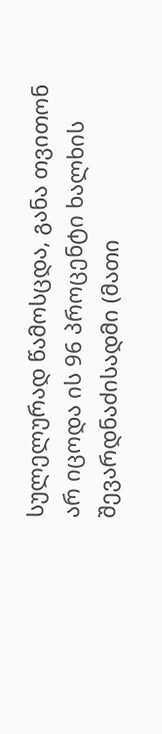სულელურად წამოსცდა, განა თვითონ არ იცოდა ის 96 პროცენტი ხალხის შევარდნაძისადმი (მათი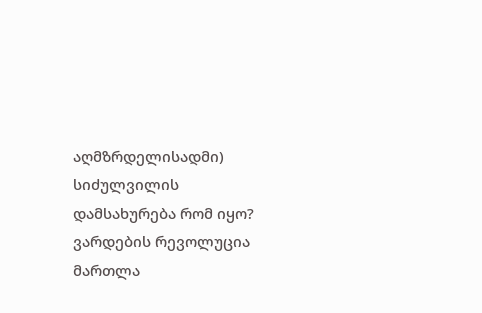აღმზრდელისადმი) სიძულვილის დამსახურება რომ იყო? ვარდების რევოლუცია მართლა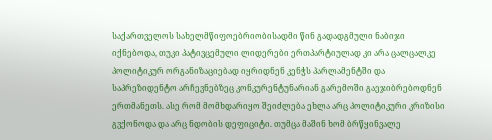საქართველოს სახელმწიფოებრიობისადმი წინ გადადგმული ნაბიჯი იქნებოდა, თუკი პატივცემული ლიდერები ერთპარტიულად კი არა ცალცალკე პოლიტიკურ ორგანიზაციებად იყრიდნენ კენჭს პარლამენტში და საპრეზიდენტო არჩევნებზეც კონკურენტუნარიან გარემოში გაეჯიბრებოდნენ ერთმანეთს. ასე რომ მომხდარიყო შეიძლება ეხლა არც პოლიტიკური კრიზისი გვქონოდა და არც ნდობის დეფიციტი. თუმცა მაშინ ხომ ბრწყინვალე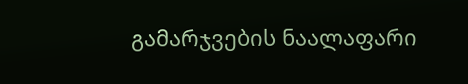გამარჯვების ნაალაფარი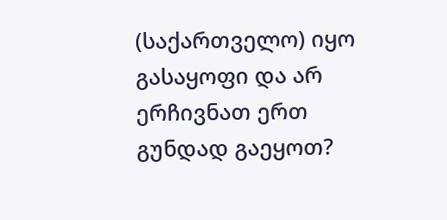(საქართველო) იყო გასაყოფი და არ ერჩივნათ ერთ გუნდად გაეყოთ?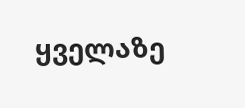ყველაზე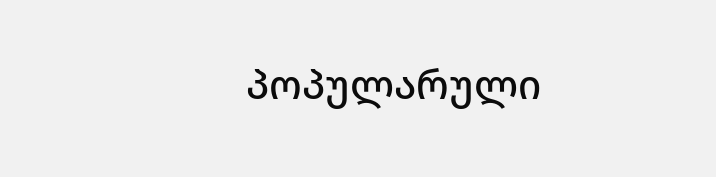პოპულარული